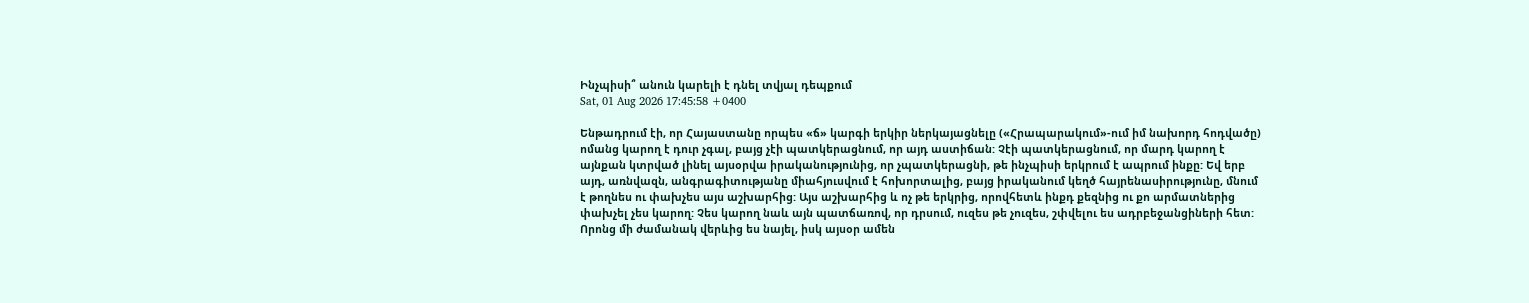Ինչպիսի՞ անուն կարելի է դնել տվյալ դեպքում
Sat, 01 Aug 2026 17:45:58 +0400

Ենթադրում էի, որ Հայաստանը որպես «ճ» կարգի երկիր ներկայացնելը («Հրապարակում»-ում իմ նախորդ հոդվածը) ոմանց կարող է դուր չգալ, բայց չէի պատկերացնում, որ այդ աստիճան: Չէի պատկերացնում, որ մարդ կարող է այնքան կտրված լինել այսօրվա իրականությունից, որ չպատկերացնի, թե ինչպիսի երկրում է ապրում ինքը: Եվ երբ այդ, առնվազն, անգրագիտությանը միահյուսվում է հոխորտալից, բայց իրականում կեղծ հայրենասիրությունը, մնում է թողնես ու փախչես այս աշխարհից: Այս աշխարհից և ոչ թե երկրից, որովհետև ինքդ քեզնից ու քո արմատներից փախչել չես կարող: Չես կարող նաև այն պատճառով, որ դրսում, ուզես թե չուզես, շփվելու ես ադրբեջանցիների հետ: Որոնց մի ժամանակ վերևից ես նայել, իսկ այսօր ամեն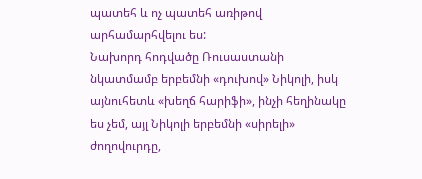պատեհ և ոչ պատեհ առիթով արհամարհվելու ես:
Նախորդ հոդվածը Ռուսաստանի նկատմամբ երբեմնի «դուխով» Նիկոլի, իսկ այնուհետև «խեղճ հարիֆի», ինչի հեղինակը ես չեմ, այլ Նիկոլի երբեմնի «սիրելի» ժողովուրդը,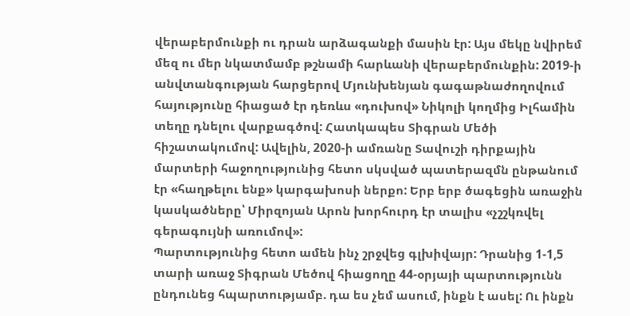վերաբերմունքի ու դրան արձագանքի մասին էր: Այս մեկը նվիրեմ մեզ ու մեր նկատմամբ թշնամի հարևանի վերաբերմունքին: 2019-ի անվտանգության հարցերով Մյունխենյան գագաթնաժողովում հայությունը հիացած էր դեռևս «դուխով» Նիկոլի կողմից Իլհամին տեղը դնելու վարքագծով: Հատկապես Տիգրան Մեծի հիշատակումով: Ավելին, 2020-ի ամռանը Տավուշի դիրքային մարտերի հաջողությունից հետո սկսված պատերազմն ընթանում էր «հաղթելու ենք» կարգախոսի ներքո: Երբ երբ ծագեցին առաջին կասկածները՝ Միրզոյան Արոն խորհուրդ էր տալիս «չշշկռվել գերագույնի առումով»:
Պարտությունից հետո ամեն ինչ շրջվեց գլխիվայր: Դրանից 1-1,5 տարի առաջ Տիգրան Մեծով հիացողը 44-օրյայի պարտությունն ընդունեց հպարտությամբ. դա ես չեմ ասում, ինքն է ասել: Ու ինքն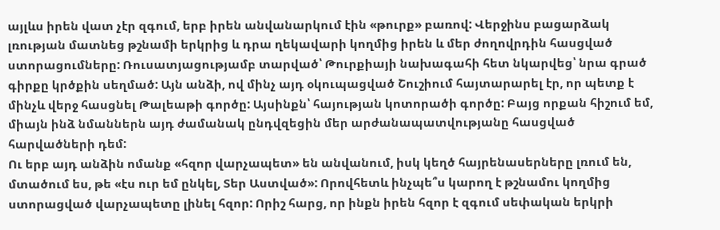այլևս իրեն վատ չէր զգում, երբ իրեն անվանարկում էին «թուրք» բառով: Վերջինս բացարձակ լռության մատնեց թշնամի երկրից և դրա ղեկավարի կողմից իրեն և մեր ժողովրդին հասցված ստորացումները: Ռուսատյացությամբ տարված՝ Թուրքիայի նախագահի հետ նկարվեց՝ նրա գրած գիրքը կրծքին սեղմած: Այն անձի, ով մինչ այդ օկուպացված Շուշիում հայտարարել էր, որ պետք է մինչև վերջ հասցնել Թալեաթի գործը: Այսինքն՝ հայության կոտորածի գործը: Բայց որքան հիշում եմ, միայն ինձ նմաններն այդ ժամանակ ընդվզեցին մեր արժանապատվությանը հասցված հարվածների դեմ:
Ու երբ այդ անձին ոմանք «հզոր վարչապետ» են անվանում, իսկ կեղծ հայրենասերները լռում են, մտածում ես, թե «էս ուր եմ ընկել, Տեր Աստված»: Որովհետև ինչպե՞ս կարող է թշնամու կողմից ստորացված վարչապետը լինել հզոր: Որիշ հարց, որ ինքն իրեն հզոր է զգում սեփական երկրի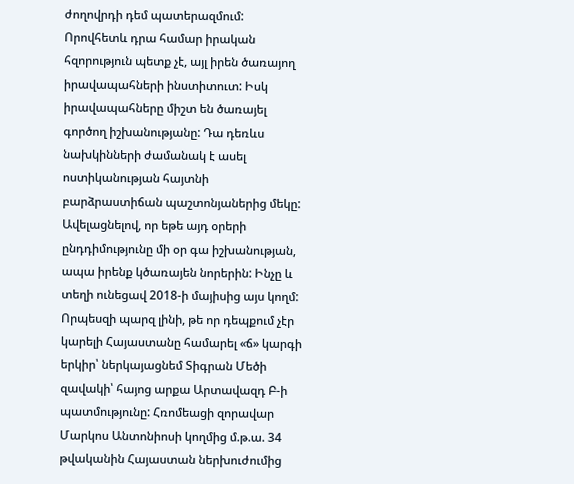ժողովրդի դեմ պատերազմում: Որովհետև դրա համար իրական հզորություն պետք չէ, այլ իրեն ծառայող իրավապահների ինստիտուտ: Իսկ իրավապահները միշտ են ծառայել գործող իշխանությանը: Դա դեռևս նախկինների ժամանակ է ասել ոստիկանության հայտնի բարձրաստիճան պաշտոնյաներից մեկը: Ավելացնելով, որ եթե այդ օրերի ընդդիմությունը մի օր գա իշխանության, ապա իրենք կծառայեն նորերին: Ինչը և տեղի ունեցավ 2018-ի մայիսից այս կողմ:
Որպեսզի պարզ լինի, թե որ դեպքում չէր կարելի Հայաստանը համարել «ճ» կարգի երկիր՝ ներկայացնեմ Տիգրան Մեծի զավակի՝ հայոց արքա Արտավազդ Բ-ի պատմությունը: Հռոմեացի զորավար Մարկոս Անտոնիոսի կողմից մ.թ.ա. 34 թվականին Հայաստան ներխուժումից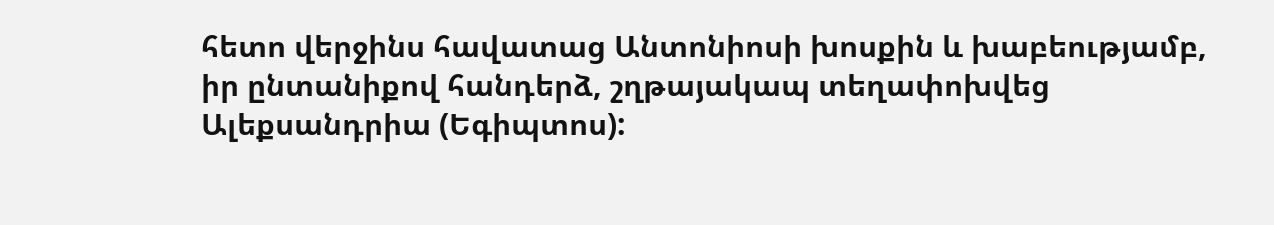հետո վերջինս հավատաց Անտոնիոսի խոսքին և խաբեությամբ, իր ընտանիքով հանդերձ, շղթայակապ տեղափոխվեց Ալեքսանդրիա (Եգիպտոս):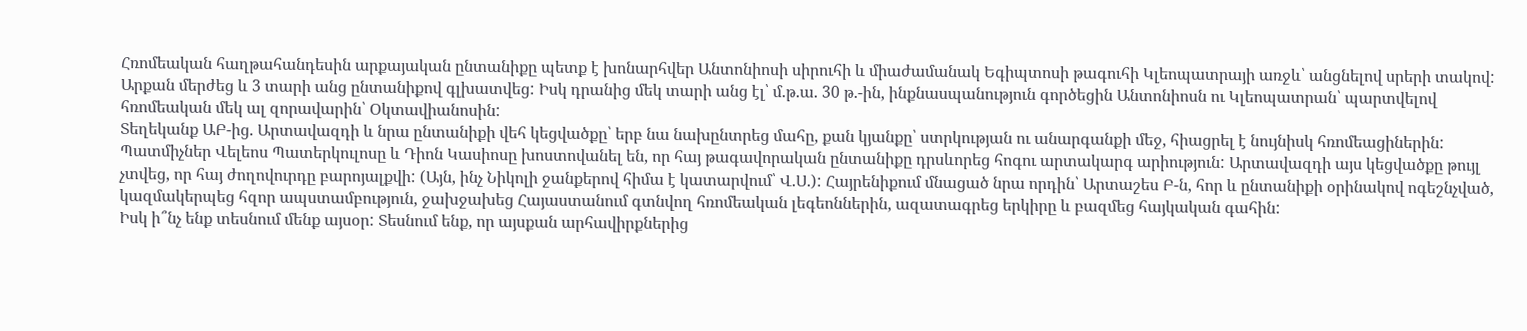Հռոմեական հաղթահանդեսին արքայական ընտանիքը պետք է խոնարհվեր Անտոնիոսի սիրուհի և միաժամանակ Եգիպտոսի թագուհի Կլեոպատրայի առջև՝ անցնելով սրերի տակով: Արքան մերժեց և 3 տարի անց ընտանիքով գլխատվեց: Իսկ դրանից մեկ տարի անց էլ՝ մ.թ.ա. 30 թ.-ին, ինքնասպանություն գործեցին Անտոնիոսն ու Կլեոպատրան՝ պարտվելով հռոմեական մեկ ալ զորավարին՝ Օկտավիանոսին:
Տեղեկանք ԱԲ-ից. Արտավազդի և նրա ընտանիքի վեհ կեցվածքը՝ երբ նա նախընտրեց մահը, քան կյանքը՝ ստրկության ու անարգանքի մեջ, հիացրել է նույնիսկ հռոմեացիներին: Պատմիչներ Վելեոս Պատերկուլոսը և Դիոն Կասիոսը խոստովանել են, որ հայ թագավորական ընտանիքը դրսևորեց հոգու արտակարգ արիություն: Արտավազդի այս կեցվածքը թույլ չտվեց, որ հայ ժողովուրդը բարոյալքվի: (Այն, ինչ Նիկոլի ջանքերով հիմա է կատարվում՝ Վ.Ս.): Հայրենիքում մնացած նրա որդին՝ Արտաշես Բ-ն, հոր և ընտանիքի օրինակով ոգեշնչված, կազմակերպեց հզոր ապստամբություն, ջախջախեց Հայաստանում գտնվող հռոմեական լեգեոններին, ազատագրեց երկիրը և բազմեց հայկական գահին:
Իսկ ի՞նչ ենք տեսնում մենք այսօր: Տեսնում ենք, որ այսքան արհավիրքներից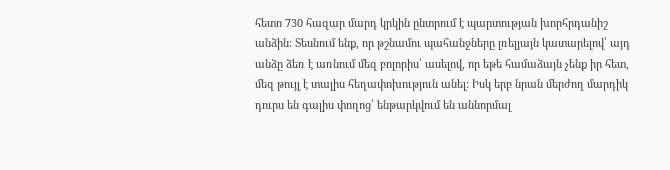հետո 730 հազար մարդ կրկին ընտրում է պարտության խորհրդանիշ անձին: Տեսնում ենք, որ թշնամու պահանջները լռելյայն կատարելով՝ այդ անձը ձեռ է առնում մեզ բոլորիս՝ ասելով, որ եթե համաձայն չենք իր հետ, մեզ թույլ է տալիս հեղափոխություն անել: Իսկ երբ նրան մերժող մարդիկ դուրս են գալիս փողոց՝ ենթարկվում են աննորմալ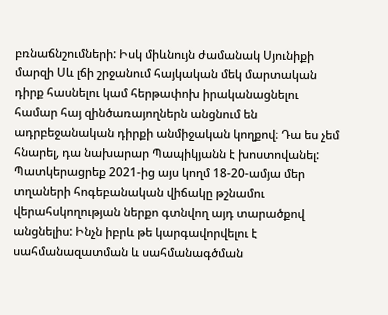բռնաճնշումների: Իսկ միևնույն ժամանակ Սյունիքի մարզի Սև լճի շրջանում հայկական մեկ մարտական դիրք հասնելու կամ հերթափոխ իրականացնելու համար հայ զինծառայողներն անցնում են ադրբեջանական դիրքի անմիջական կողքով։ Դա ես չեմ հնարել, դա նախարար Պապիկյանն է խոստովանել: Պատկերացրեք 2021-ից այս կողմ 18-20-ամյա մեր տղաների հոգեբանական վիճակը թշնամու վերահսկողության ներքո գտնվող այդ տարածքով անցնելիս: Ինչն իբրև թե կարգավորվելու է սահմանազատման և սահմանագծման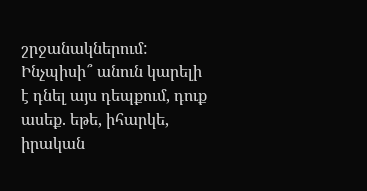շրջանակներում: Ինչպիսի՞ անուն կարելի է դնել այս դեպքում, դուք ասեք. եթե, իհարկե, իրական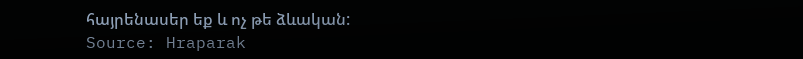հայրենասեր եք և ոչ թե ձևական:
Source: Hraparak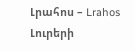Լրահոս – Lrahos Լուրերի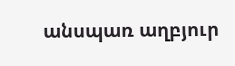անսպառ աղբյուր